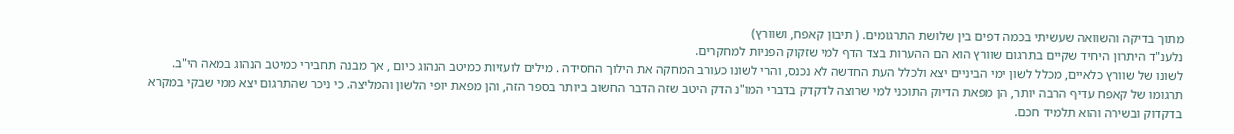מתוך בדיקה והשוואה שעשיתי בכמה דפים בין שלושת התרגומים. ( תיבון קאפח, ושוורץ)
נלענ"ד היתרון היחיד שקיים בתרגום שוורץ הוא הם ההערות בצד הדף למי שזקוק הפניות למחקרים.
לשונו של שוורץ כלאיים, מכלל לשון ימי הביניים יצא ולכלל העת החדשה לא נכנס, והרי לשונו כעורב המחקה את הילוך החסידה . מילים לועזיות כמיטב הנהוג כיום , אך מבנה תחבירי כמיטב הנהוג במאה הי"ב.
תרגומו של קאפח עדיף הרבה יותר, הן מפאת הדיוק התוכני למי שרוצה לדקדק בדברי המו"נ הדק היטב שזה הדבר החשוב ביותר בספר הזה, והן מפאת יופי הלשון והמליצה. כי ניכר שהתרגום יצא ממי שבקי במקרא בדקדוק ובשירה והוא תלמיד חכם.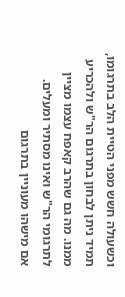וכשעולה חשש מפני הטיית הלב בתרגומו, תמיד ניתן לבחון בתרגום הר"ש ולהכריע ממנו. מה גם שהרב קאפח עצמו מציין לתרגומי הר"ש ואינו מסתיר ומעלים.
אם מישהו מעוניין בתרגום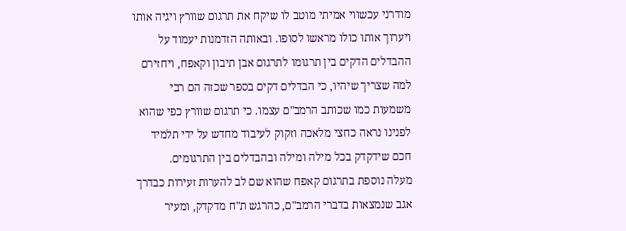מודרני עכשווי אמיתי מוטב לו שיקח את תרגום שוורץ ויגיה אותו ויערוך אותו כולו מראשו לסופו. ובאותה הזדמנות יעמוד על ההבדלים הדקים בין תרגומו לתרגום אבן תיבון וקאפח, ויחזירם למה שצריך שיהיו, כי הבדלים דקים בספר שכזה הם רבי משמעות כמו שכותב הרמב"ם עצמו. כי תרגום שוורץ כפי שהוא לפנינו נראה כחצי מלאכה וזקוק לעיבוד מחדש על ידי תלמיד חכם שידקדק בכל מילה ומילה ובהבדלים בין התרגומים.
מעלה נוספת בתרגום קאפח שהוא שם לב להערות זעירות כבדרך אגב שנמצאות בדברי הרמב"ם, כהרגש ת"ח מדקדק, ומעיר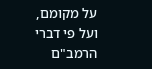על מקומם, ועל פי דברי הרמב"ם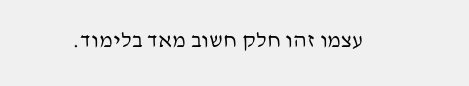עצמו זהו חלק חשוב מאד בלימוד.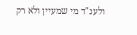ולענ"ד מי שמעיין ולא רק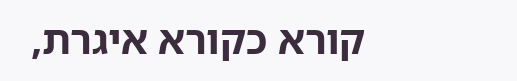קורא כקורא איגרת,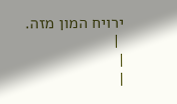ירויח המון מזה.
 |
|
|